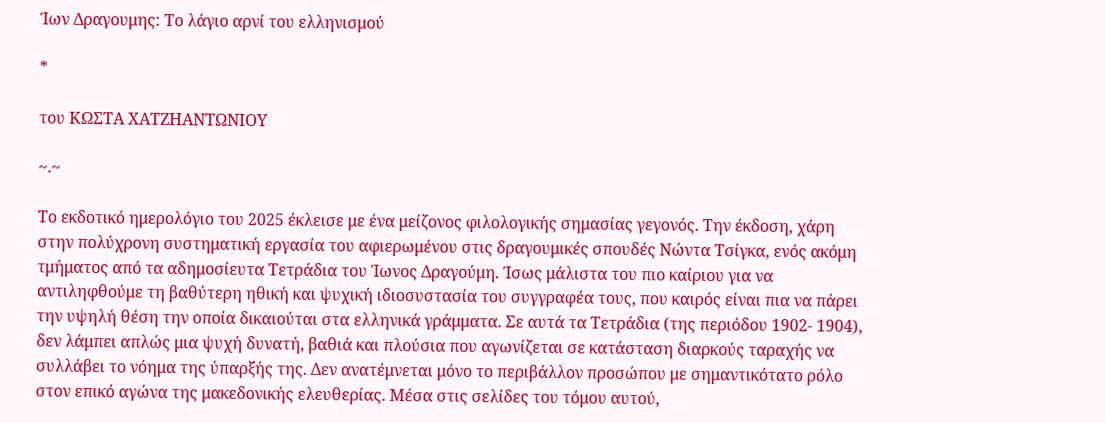Ίων Δραγουμης: Το λάγιο αρνί του ελληνισμού

*

του ΚΩΣΤΑ ΧΑΤΖΗΑΝΤΩΝΙΟΥ

~.~

Το εκδοτικό ημερολόγιο του 2025 έκλεισε με ένα μείζονος φιλολογικής σημασίας γεγονός. Την έκδοση, χάρη στην πολύχρονη συστηματική εργασία του αφιερωμένου στις δραγουμικές σπουδές Νώντα Τσίγκα, ενός ακόμη τμήματος από τα αδημοσίευτα Τετράδια του Ίωνος Δραγούμη. Ίσως μάλιστα του πιο καίριου για να αντιληφθούμε τη βαθύτερη ηθική και ψυχική ιδιοσυστασία του συγγραφέα τους, που καιρός είναι πια να πάρει την υψηλή θέση την οποία δικαιούται στα ελληνικά γράμματα. Σε αυτά τα Τετράδια (της περιόδου 1902- 1904), δεν λάμπει απλώς μια ψυχή δυνατή, βαθιά και πλούσια που αγωνίζεται σε κατάσταση διαρκούς ταραχής να συλλάβει το νόημα της ύπαρξής της. Δεν ανατέμνεται μόνο το περιβάλλον προσώπου με σημαντικότατο ρόλο στον επικό αγώνα της μακεδονικής ελευθερίας. Μέσα στις σελίδες του τόμου αυτού,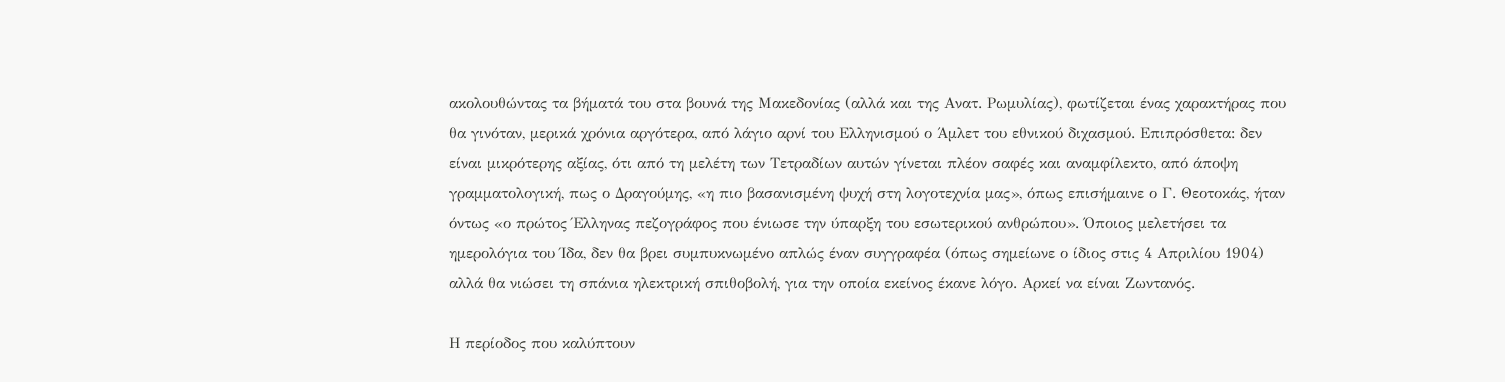ακολουθώντας τα βήματά του στα βουνά της Μακεδονίας (αλλά και της Ανατ. Ρωμυλίας), φωτίζεται ένας χαρακτήρας που θα γινόταν, μερικά χρόνια αργότερα, από λάγιο αρνί του Ελληνισμού ο Άμλετ του εθνικού διχασμού. Επιπρόσθετα: δεν είναι μικρότερης αξίας, ότι από τη μελέτη των Τετραδίων αυτών γίνεται πλέον σαφές και αναμφίλεκτο, από άποψη γραμματολογική, πως ο Δραγούμης, «η πιο βασανισμένη ψυχή στη λογοτεχνία μας», όπως επισήμαινε ο Γ. Θεοτοκάς, ήταν όντως «ο πρώτος Έλληνας πεζογράφος που ένιωσε την ύπαρξη του εσωτερικού ανθρώπου». Όποιος μελετήσει τα ημερολόγια του Ίδα, δεν θα βρει συμπυκνωμένο απλώς έναν συγγραφέα (όπως σημείωνε ο ίδιος στις 4 Απριλίου 1904) αλλά θα νιώσει τη σπάνια ηλεκτρική σπιθοβολή, για την οποία εκείνος έκανε λόγο. Αρκεί να είναι Ζωντανός.

Η περίοδος που καλύπτουν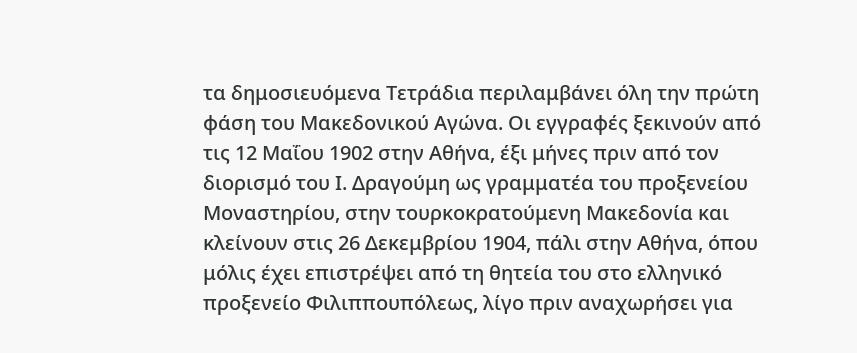τα δημοσιευόμενα Τετράδια περιλαμβάνει όλη την πρώτη φάση του Μακεδονικού Αγώνα. Οι εγγραφές ξεκινούν από τις 12 Μαΐου 1902 στην Αθήνα, έξι μήνες πριν από τον διορισμό του Ι. Δραγούμη ως γραμματέα του προξενείου Μοναστηρίου, στην τουρκοκρατούμενη Μακεδονία και κλείνουν στις 26 Δεκεμβρίου 1904, πάλι στην Αθήνα, όπου μόλις έχει επιστρέψει από τη θητεία του στο ελληνικό προξενείο Φιλιππουπόλεως, λίγο πριν αναχωρήσει για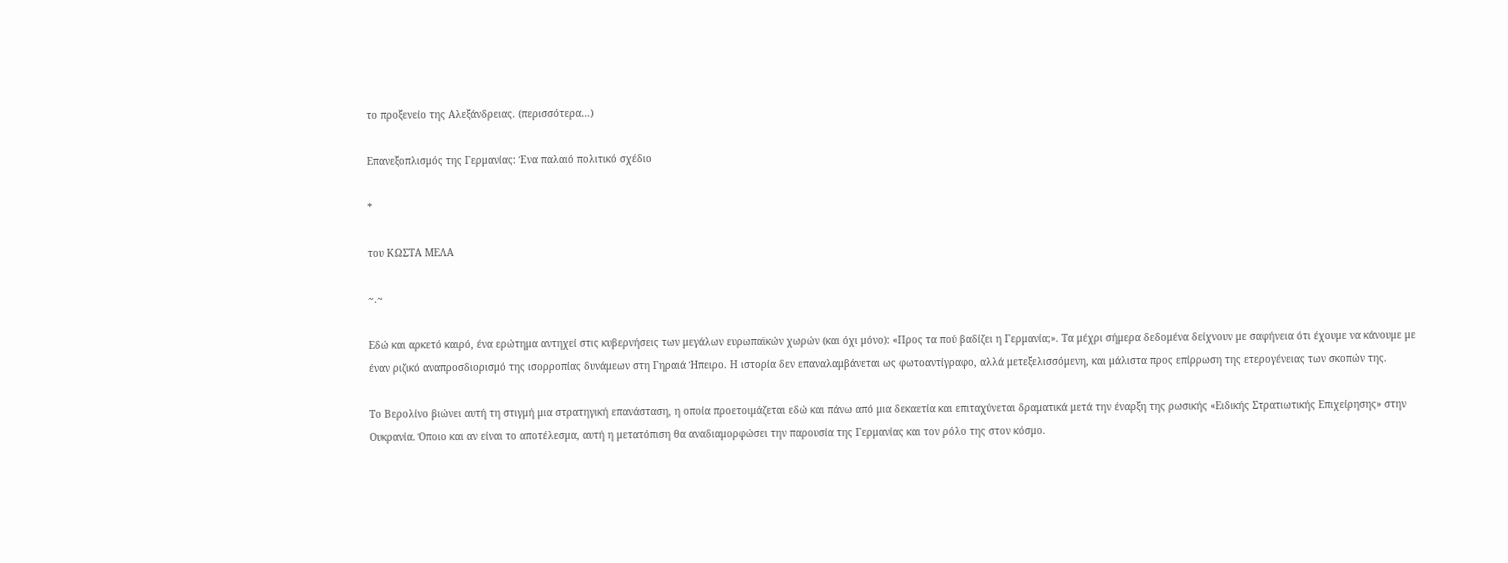το προξενείο της Αλεξάνδρειας. (περισσότερα…)

Επανεξοπλισμός της Γερμανίας: Ένα παλαιό πολιτικό σχέδιο

*

του ΚΩΣΤΑ ΜΕΛΑ

~.~

Εδώ και αρκετό καιρό, ένα ερώτημα αντηχεί στις κυβερνήσεις των μεγάλων ευρωπαϊκών χωρών (και όχι μόνο): «Προς τα πού βαδίζει η Γερμανία;». Τα μέχρι σήμερα δεδομένα δείχνουν με σαφήνεια ότι έχουμε να κάνουμε με έναν ριζικό αναπροσδιορισμό της ισορροπίας δυνάμεων στη Γηραιά Ήπειρο. Η ιστορία δεν επαναλαμβάνεται ως φωτοαντίγραφο, αλλά μετεξελισσόμενη, και μάλιστα προς επίρρωση της ετερογένειας των σκοπών της.

Το Βερολίνο βιώνει αυτή τη στιγμή μια στρατηγική επανάσταση, η οποία προετοιμάζεται εδώ και πάνω από μια δεκαετία και επιταχύνεται δραματικά μετά την έναρξη της ρωσικής «Ειδικής Στρατιωτικής Επιχείρησης» στην Ουκρανία. Όποιο και αν είναι το αποτέλεσμα, αυτή η μετατόπιση θα αναδιαμορφώσει την παρουσία της Γερμανίας και τον ρόλο της στον κόσμο.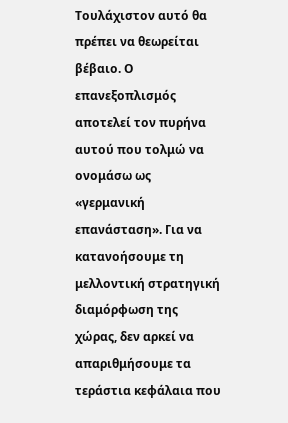Τουλάχιστον αυτό θα πρέπει να θεωρείται βέβαιο. Ο επανεξοπλισμός αποτελεί τον πυρήνα αυτού που τολμώ να ονομάσω ως «γερμανική επανάσταση». Για να κατανοήσουμε τη μελλοντική στρατηγική διαμόρφωση της χώρας, δεν αρκεί να απαριθμήσουμε τα τεράστια κεφάλαια που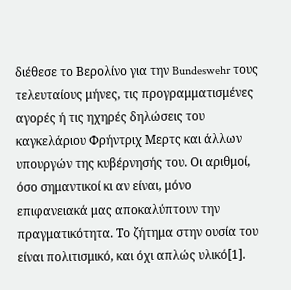διέθεσε το Βερολίνο για την Bundeswehr τους τελευταίους μήνες, τις προγραμματισμένες αγορές ή τις ηχηρές δηλώσεις του καγκελάριου Φρήντριχ Μερτς και άλλων υπουργών της κυβέρνησής του. Οι αριθμοί, όσο σημαντικοί κι αν είναι, μόνο επιφανειακά μας αποκαλύπτουν την πραγματικότητα. Το ζήτημα στην ουσία του είναι πολιτισμικό, και όχι απλώς υλικό[1].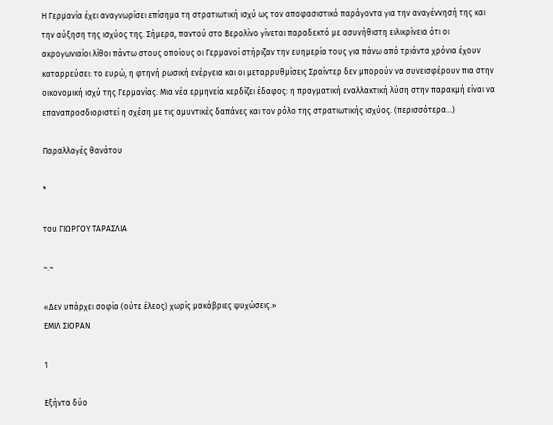Η Γερμανία έχει αναγνωρίσει επίσημα τη στρατιωτική ισχύ ως τον αποφασιστικό παράγοντα για την αναγέννησή της και την αύξηση της ισχύος της. Σήμερα, παντού στο Βερολίνο γίνεται παραδεκτό με ασυνήθιστη ειλικρίνεια ότι οι ακρογωνιαίοι λίθοι πάντω στους οποίους οι Γερμανοί στήριζαν την ευημερία τους για πάνω από τριάντα χρόνια έχουν καταρρεύσει: το ευρώ, η φτηνή ρωσική ενέργεια και οι μεταρρυθμίσεις Σραίντερ δεν μπορούν να συνεισφέρουν πια στην οικονομική ισχύ της Γερμανίας. Μια νέα ερμηνεία κερδίζει έδαφος: η πραγματική εναλλακτική λύση στην παρακμή είναι να επαναπροσδιοριστεί η σχέση με τις αμυντικές δαπάνες και τον ρόλο της στρατιωτικής ισχύος. (περισσότερα…)

Παραλλαγές θανάτου

*

του ΓΙΩΡΓΟΥ ΤΑΡΑΣΛΙΑ

~.~

«Δεν υπάρχει σοφία (ούτε έλεος) χωρίς μακάβριες ψυχώσεις.»
ΕΜΙΛ ΣΙΟΡΑΝ

1

Εξήντα δύο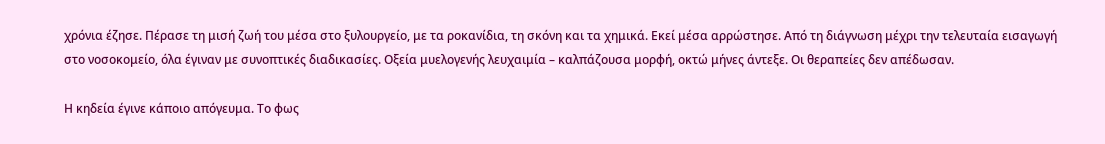χρόνια έζησε. Πέρασε τη μισή ζωή του μέσα στο ξυλουργείο, με τα ροκανίδια, τη σκόνη και τα χημικά. Εκεί μέσα αρρώστησε. Από τη διάγνωση μέχρι την τελευταία εισαγωγή στο νοσοκομείο, όλα έγιναν με συνοπτικές διαδικασίες. Οξεία μυελογενής λευχαιμία – καλπάζουσα μορφή, οκτώ μήνες άντεξε. Οι θεραπείες δεν απέδωσαν.

Η κηδεία έγινε κάποιο απόγευμα. Το φως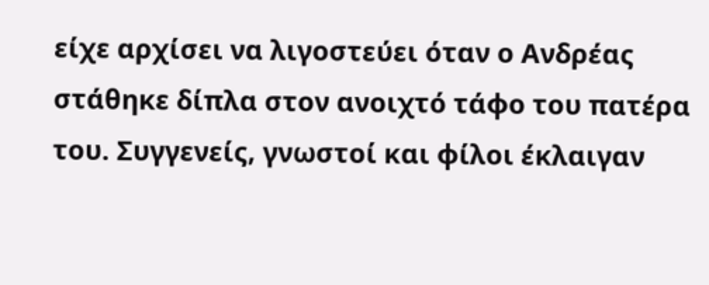είχε αρχίσει να λιγοστεύει όταν ο Ανδρέας στάθηκε δίπλα στον ανοιχτό τάφο του πατέρα του. Συγγενείς, γνωστοί και φίλοι έκλαιγαν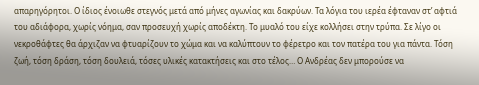απαρηγόρητοι. Ο ίδιος ένοιωθε στεγνός μετά από μήνες αγωνίας και δακρύων. Τα λόγια του ιερέα έφταναν στ’ αφτιά του αδιάφορα, χωρίς νόημα, σαν προσευχή χωρίς αποδέκτη. Το μυαλό του είχε κολλήσει στην τρύπα. Σε λίγο οι νεκροθάφτες θα άρχιζαν να φτυαρίζουν το χώμα και να καλύπτουν το φέρετρο και τον πατέρα του για πάντα. Τόση ζωή, τόση δράση, τόση δουλειά, τόσες υλικές κατακτήσεις και στο τέλος… Ο Ανδρέας δεν μπορούσε να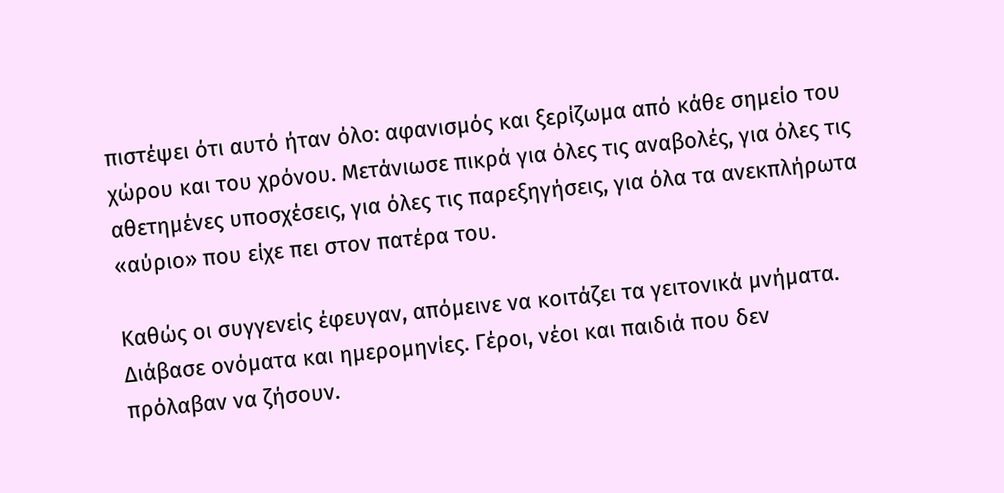πιστέψει ότι αυτό ήταν όλο: αφανισμός και ξερίζωμα από κάθε σημείο του χώρου και του χρόνου. Μετάνιωσε πικρά για όλες τις αναβολές, για όλες τις αθετημένες υποσχέσεις, για όλες τις παρεξηγήσεις, για όλα τα ανεκπλήρωτα «αύριο» που είχε πει στον πατέρα του.

Καθώς οι συγγενείς έφευγαν, απόμεινε να κοιτάζει τα γειτονικά μνήματα. Διάβασε ονόματα και ημερομηνίες. Γέροι, νέοι και παιδιά που δεν πρόλαβαν να ζήσουν.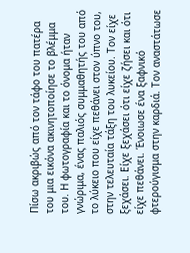Πίσω ακριβώς από τον τάφο του πατέρα του μια εικόνα ακινητοποίησε το βλέμμα του. Η φωτογραφία και το όνομα ήταν γνώριμα, ένας παλιός συμμαθητής του από το λύκειο που είχε πεθάνει στον ύπνο του, στην τελευταία τάξη του λυκείου. Τον είχε ξεχάσει. Είχε ξεχάσει ότι είχε ζήσει και ότι είχε πεθάνει. Ένοιωσε ένα ξαφνικό φτερούγισμα στην καρδιά. Τον αναστάτωσε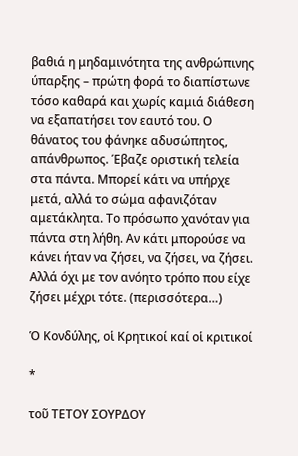βαθιά η μηδαμινότητα της ανθρώπινης ύπαρξης – πρώτη φορά το διαπίστωνε τόσο καθαρά και χωρίς καμιά διάθεση να εξαπατήσει τον εαυτό του. Ο θάνατος του φάνηκε αδυσώπητος, απάνθρωπος. Έβαζε οριστική τελεία στα πάντα. Μπορεί κάτι να υπήρχε μετά, αλλά το σώμα αφανιζόταν αμετάκλητα. Το πρόσωπο χανόταν για πάντα στη λήθη. Αν κάτι μπορούσε να κάνει ήταν να ζήσει, να ζήσει, να ζήσει. Αλλά όχι με τον ανόητο τρόπο που είχε ζήσει μέχρι τότε. (περισσότερα…)

Ὁ Κονδύλης, οἱ Κρητικοί καί οἱ κριτικοί

*

τοῦ ΤΕΤΟΥ ΣΟΥΡΔΟΥ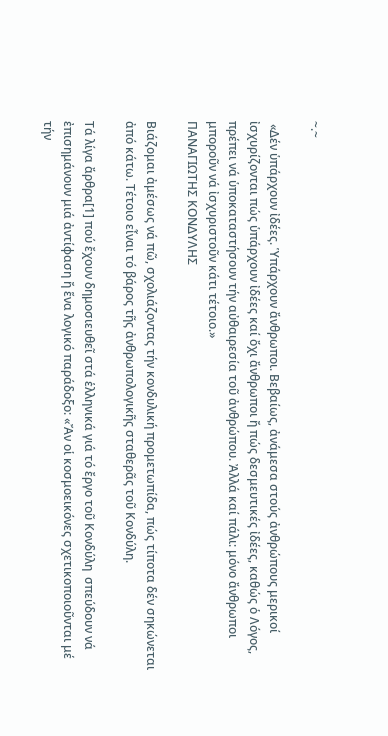~.~

 «Δέν ὑπάρχουν ἰδέες. Ὑπάρχουν ἄνθρωποι. Βεβαίως, ἀνάμεσα στούς ἀνθρώπους μερικοί ἰσχυρίζονται πώς ὑπάρχουν ἰδέες καί ὄχι ἄνθρωποι ἤ πώς δεσμευτικές ἰδέες, καθώς ὁ Λόγος, πρέπει νά ὑποκαταστήσουν τήν αὐθαιρεσία τοῦ ἀνθρώπου. Ἀλλά καί πάλι: μόνο ἄνθρωποι μποροῦν νά ἰσχυριστοῦν κάτι τέτοιο.»
ΠΑΝΑΓΙΩΤΗΣ ΚΟΝΔΥΛΗΣ

Βιάζομαι ἀμέσως νά πῶ, σχολιάζοντας τήν κονδυλική προμετωπίδα, πώς τίποτα δέν σηκώνεται ἀπό κάτω. Τέτοιο εἶναι τό βάρος τῆς ἀνθρωπολογικῆς σταθερᾶς τοῦ Κονδύλη.

Τά λίγα ἄρθρα[1] πού ἔχουν δημοσιευθεῖ στά ἑλληνικά γιά τό ἔργο τοῦ Κονδύλη  σπεύδουν νά ἐπισημάνουν μιά ἀντίφαση ἤ ἕνα λογικό παράδοξο: «Ἄν οἱ κοσμοεικόνες σχετικοποιοῦνται μέ τήν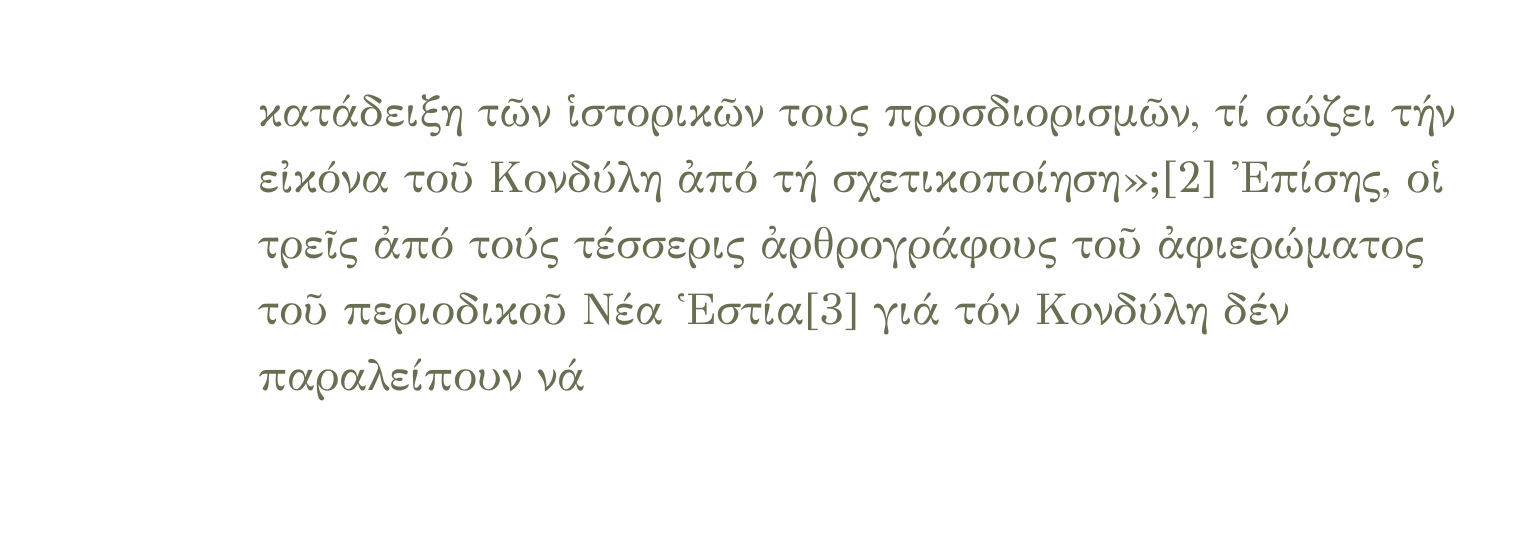κατάδειξη τῶν ἱστορικῶν τους προσδιορισμῶν, τί σώζει τήν εἰκόνα τοῦ Κονδύλη ἀπό τή σχετικοποίηση»;[2] Ἐπίσης, οἱ τρεῖς ἀπό τούς τέσσερις ἀρθρογράφους τοῦ ἀφιερώματος τοῦ περιοδικοῦ Νέα Ἑστία[3] γιά τόν Κονδύλη δέν παραλείπουν νά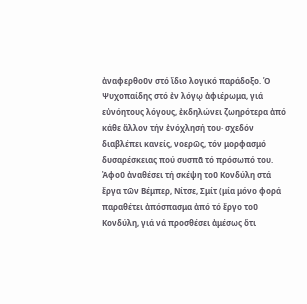ἀναφερθοῦν στό ἴδιο λογικό παράδοξο. Ὁ Ψυχοπαίδης στό ἐν λόγῳ ἀφιέρωμα, γιά εὐνόητους λόγους, ἐκδηλώνει ζωηρότερα ἀπό κάθε ἄλλον τήν ἐνόχλησή του· σχεδόν διαβλέπει κανείς, νοερῶς, τόν μορφασμό δυσαρέσκειας πού συσπᾶ τό πρόσωπό του. Ἀφοῦ ἀναθέσει τή σκέψη τοῦ Κονδύλη στά ἔργα τῶν Βέμπερ, Νίτσε, Σμίτ (μία μόνο φορά παραθέτει ἀπόσπασμα ἀπό τό ἔργο τοῦ Κονδύλη, γιά νά προσθέσει ἀμέσως ὅτι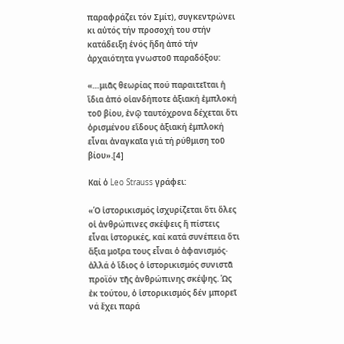παραφράζει τόν Σμίτ), συγκεντρώνει κι αὐτός τήν προσοχή του στήν κατάδειξη ἑνός ἤδη ἀπό τήν ἀρχαιότητα γνωστοῦ παραδόξου:

«…μιᾶς θεωρίας πού παραιτεῖται ἡ ἴδια ἀπό οἱανδήποτε ἀξιακή ἐμπλοκή τοῦ βίου, ἐνῷ ταυτόχρονα δέχεται ὅτι ὁρισμένου εἴδους ἀξιακή ἐμπλοκή εἶναι ἀναγκαῖα γιά τή ρύθμιση τοῦ βίου».[4]

Καί ὁ Leo Strauss γράφει:

«Ὁ ἱστορικισμός ἰσχυρίζεται ὅτι ὅλες οἱ ἀνθρώπινες σκέψεις ἤ πίστεις εἶναι ἱστορικές, καί κατά συνέπεια ὅτι ἄξια μοῖρα τους εἶναι ὁ ἀφανισμός· ἀλλά ὁ ἴδιος ὁ ἱστορικισμός συνιστᾶ προϊόν τῆς ἀνθρώπινης σκέψης. Ὡς ἐκ τούτου, ὁ ἱστορικισμός δέν μπορεῖ νά ἔχει παρά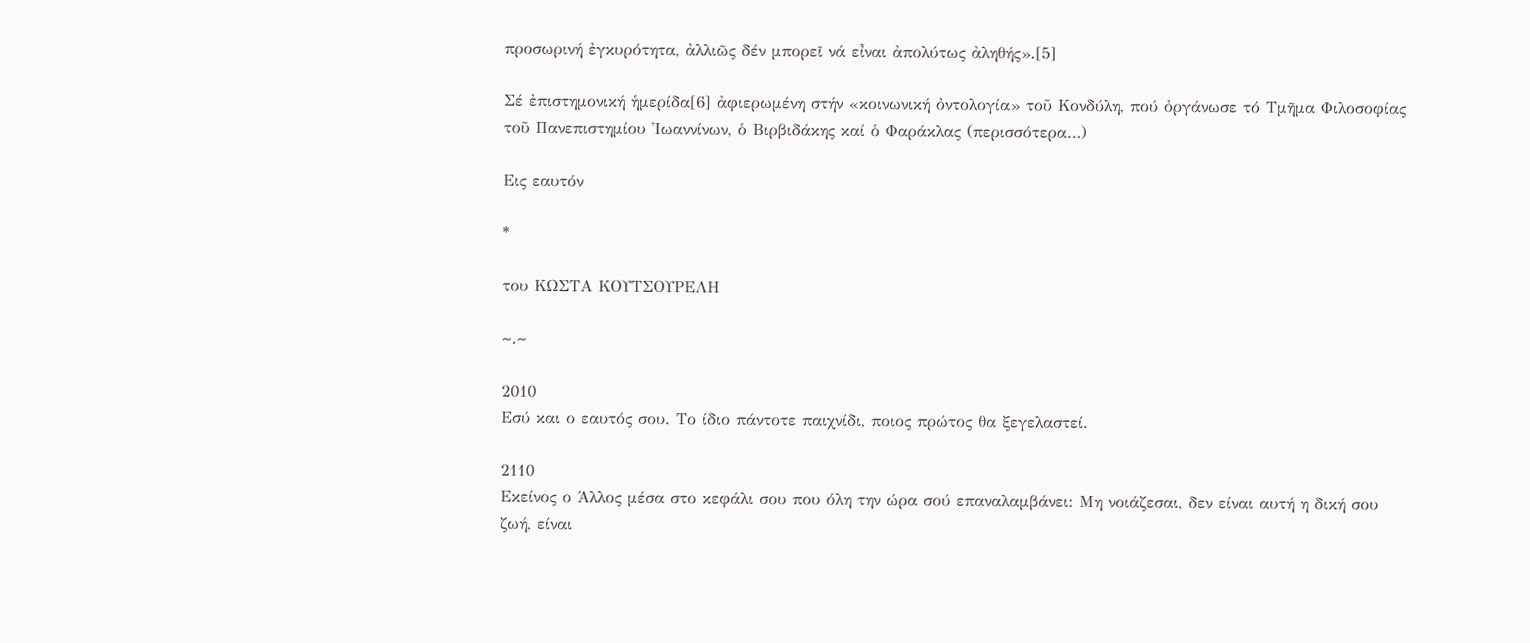προσωρινή ἐγκυρότητα, ἀλλιῶς δέν μπορεῖ νά εἶναι ἀπολύτως ἀληθής».[5]

Σέ ἐπιστημονική ἡμερίδα[6] ἀφιερωμένη στήν «κοινωνική ὀντολογία» τοῦ Κονδύλη, πού ὀργάνωσε τό Τμῆμα Φιλοσοφίας τοῦ Πανεπιστημίου Ἰωαννίνων, ὁ Βιρβιδάκης καί ὁ Φαράκλας (περισσότερα…)

Εις εαυτόν

*

του ΚΩΣΤΑ ΚΟΥΤΣΟΥΡΕΛΗ

~.~

2010
Εσύ και ο εαυτός σου. Το ίδιο πάντοτε παιχνίδι, ποιος πρώτος θα ξεγελαστεί.

2110
Εκείνος ο Άλλος μέσα στο κεφάλι σου που όλη την ώρα σού επαναλαμβάνει: Μη νοιάζεσαι, δεν είναι αυτή η δική σου ζωή, είναι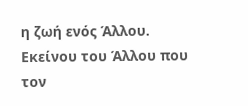η ζωή ενός Άλλου. Εκείνου του Άλλου που τον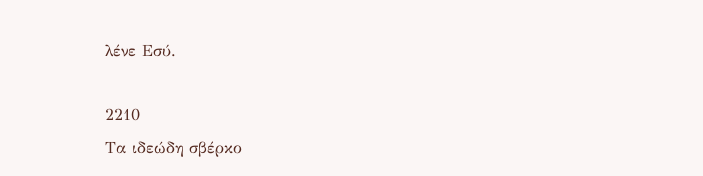λένε Εσύ.

2210
Τα ιδεώδη σβέρκο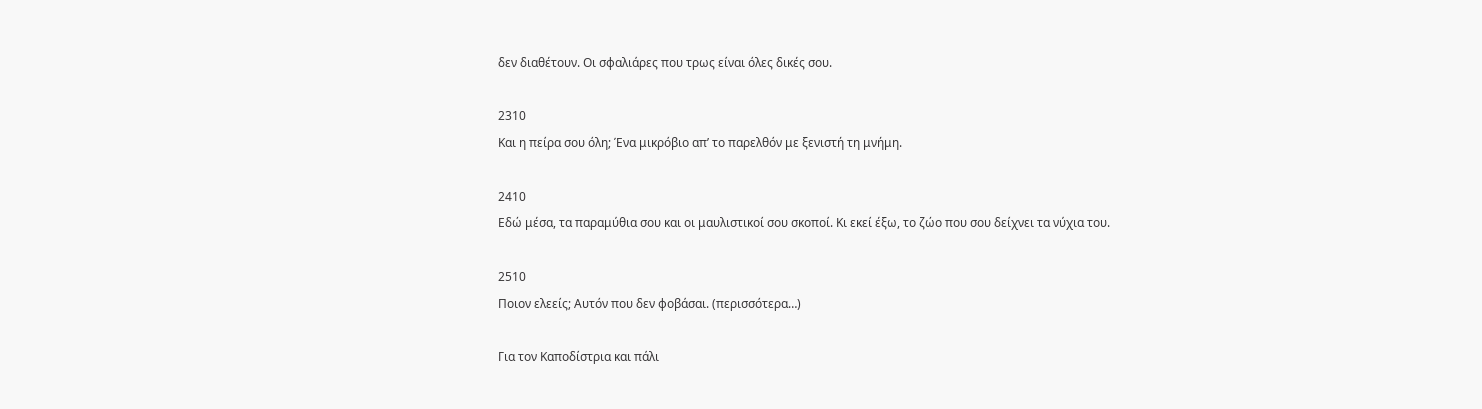δεν διαθέτουν. Οι σφαλιάρες που τρως είναι όλες δικές σου.

2310
Και η πείρα σου όλη; Ένα μικρόβιο απ’ το παρελθόν με ξενιστή τη μνήμη.

2410
Εδώ μέσα, τα παραμύθια σου και οι μαυλιστικοί σου σκοποί. Κι εκεί έξω, το ζώο που σου δείχνει τα νύχια του.

2510
Ποιον ελεείς; Αυτόν που δεν φοβάσαι. (περισσότερα…)

Για τον Καποδίστρια και πάλι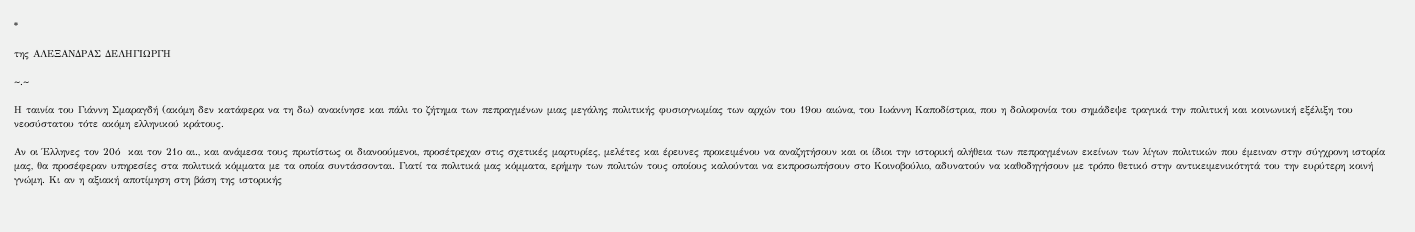*

της ΑΛΕΞΑΝΔΡΑΣ ΔΕΛΗΓΙΩΡΓΗ

~.~

Η ταινία του Γιάννη Σμαραγδή (ακόμη δεν κατάφερα να τη δω) ανακίνησε και πάλι το ζήτημα των πεπραγμένων μιας μεγάλης πολιτικής φυσιογνωμίας των αρχών του 19ου αιώνα, του Ιωάννη Καποδίστρια, που η δολοφονία του σημάδεψε τραγικά την πολιτική και κοινωνική εξέλιξη του νεοσύστατου τότε ακόμη ελληνικού κράτους.

Αν οι Έλληνες τον 20ό  και τον 21ο αι., και ανάμεσα τους πρωτίστως οι διανοούμενοι, προσέτρεχαν στις σχετικές μαρτυρίες, μελέτες και έρευνες προκειμένου να αναζητήσουν και οι ίδιοι την ιστορική αλήθεια των πεπραγμένων εκείνων των λίγων πολιτικών που έμειναν στην σύγχρονη ιστορία μας, θα προσέφεραν υπηρεσίες στα πολιτικά κόμματα με τα οποία συντάσσονται. Γιατί τα πολιτικά μας κόμματα, ερήμην των πολιτών τους οποίους καλούνται να εκπροσωπήσουν στο Κοινοβούλιο, αδυνατούν να καθοδηγήσουν με τρόπο θετικό στην αντικειμενικότητά του την ευρύτερη κοινή γνώμη. Κι αν η αξιακή αποτίμηση στη βάση της ιστορικής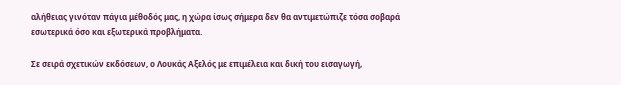αλήθειας γινόταν πάγια μέθοδός μας, η χώρα ίσως σήμερα δεν θα αντιμετώπιζε τόσα σοβαρά εσωτερικά όσο και εξωτερικά προβλήματα.

Σε σειρά σχετικών εκδόσεων, ο Λουκάς Αξελός με επιμέλεια και δική του εισαγωγή,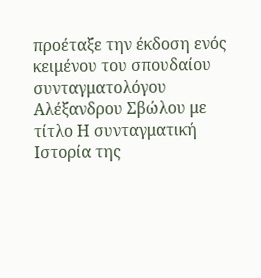προέταξε την έκδοση ενός κειμένου του σπουδαίου συνταγματολόγου Αλέξανδρου Σβώλου με τίτλο Η συνταγματική Ιστορία της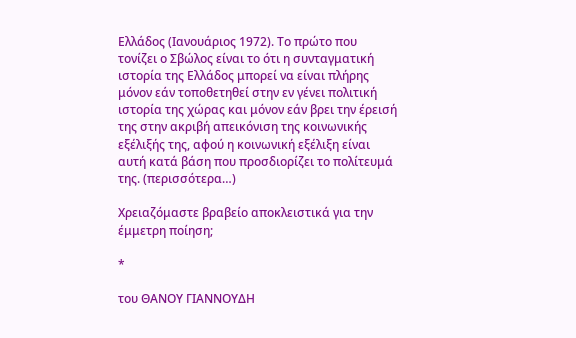Ελλάδος (Ιανουάριος 1972). Το πρώτο που τονίζει ο Σβώλος είναι το ότι η συνταγματική ιστορία της Ελλάδος μπορεί να είναι πλήρης μόνον εάν τοποθετηθεί στην εν γένει πολιτική ιστορία της χώρας και μόνον εάν βρει την έρεισή της στην ακριβή απεικόνιση της κοινωνικής εξέλιξής της, αφού η κοινωνική εξέλιξη είναι αυτή κατά βάση που προσδιορίζει το πολίτευμά της. (περισσότερα…)

Χρειαζόμαστε βραβείο αποκλειστικά για την έμμετρη ποίηση;

*

του ΘΑΝΟΥ ΓΙΑΝΝΟΥΔΗ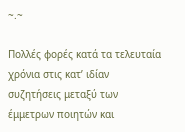~.~

Πολλές φορές κατά τα τελευταία χρόνια στις κατ’ ιδίαν συζητήσεις μεταξύ των έμμετρων ποιητών και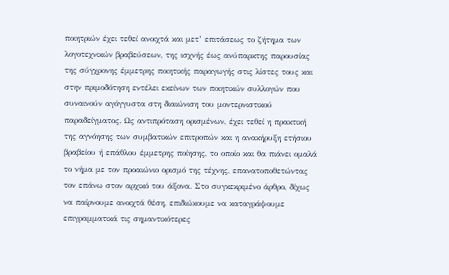ποιητριών έχει τεθεί ανοιχτά και μετ’ επιτάσεως το ζήτημα των λογοτεχνικών βραβεύσεων, της ισχνής έως ανύπαρκτης παρουσίας της σύγχρονης έμμετρης ποιητικής παραγωγής στις λίστες τους και στην πριμοδότηση εντέλει εκείνων των ποιητικών συλλογών που συναινούν αγόγγυστα στη διαιώνιση του μοντερνιστικού παραδείγματος. Ως αντιπρόταση ορισμένων, έχει τεθεί η πρακτική της αγνόησης των συμβατικών επιτροπών και η ανακήρυξη ετήσιου βραβείου ή επάθλου έμμετρης ποίησης, το οποίο και θα πιάνει ομαλά το νήμα με τον προαιώνιο ορισμό της τέχνης, επανατοποθετώντας τον επάνω στον αρχικό του άξονα. Στο συγκεκριμένο άρθρο, δίχως να παίρνουμε ανοιχτά θέση, επιδιώκουμε να καταγράψουμε επιγραμματικά τις σημαντικότερες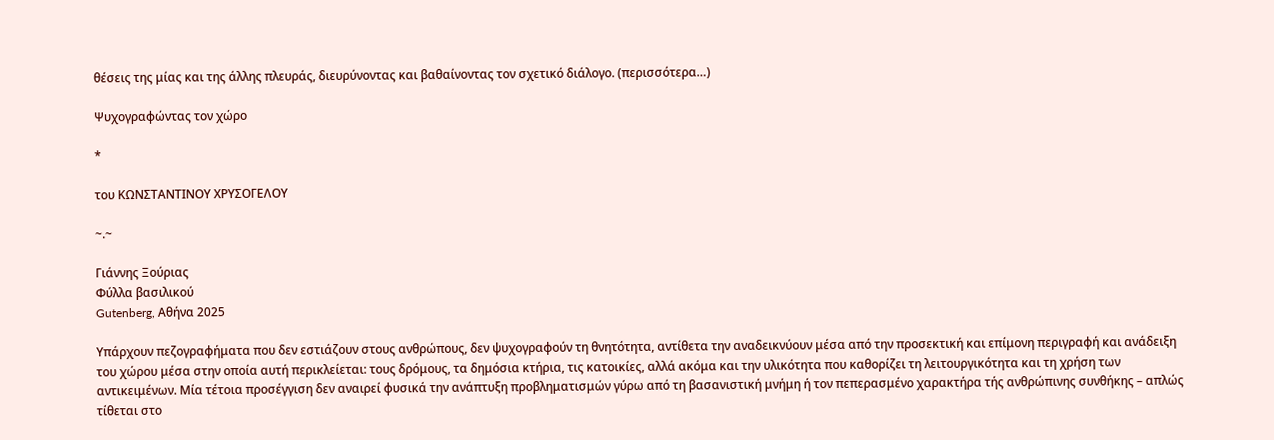θέσεις της μίας και της άλλης πλευράς, διευρύνοντας και βαθαίνοντας τον σχετικό διάλογο. (περισσότερα…)

Ψυχογραφώντας τον χώρο

*

του ΚΩΝΣΤΑΝΤΙΝΟΥ ΧΡΥΣΟΓΕΛΟΥ

~.~

Γιάννης Ξούριας
Φύλλα βασιλικού
Gutenberg, Αθήνα 2025

Υπάρχουν πεζογραφήματα που δεν εστιάζουν στους ανθρώπους, δεν ψυχογραφούν τη θνητότητα, αντίθετα την αναδεικνύουν μέσα από την προσεκτική και επίμονη περιγραφή και ανάδειξη του χώρου μέσα στην οποία αυτή περικλείεται: τους δρόμους, τα δημόσια κτήρια, τις κατοικίες, αλλά ακόμα και την υλικότητα που καθορίζει τη λειτουργικότητα και τη χρήση των αντικειμένων. Μία τέτοια προσέγγιση δεν αναιρεί φυσικά την ανάπτυξη προβληματισμών γύρω από τη βασανιστική μνήμη ή τον πεπερασμένο χαρακτήρα τής ανθρώπινης συνθήκης – απλώς τίθεται στο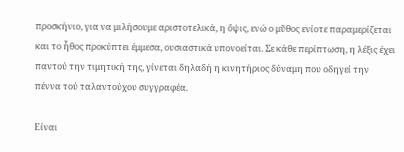προσκήνιο, για να μιλήσουμε αριστοτελικά, η ὄψις, ενώ ο μῦθος ενίοτε παραμερίζεται και το ἦθος προκύπτει έμμεσα, ουσιαστικά υπονοείται. Σε κάθε περίπτωση, η λέξις έχει παντού την τιμητική της, γίνεται δηλαδή η κινητήριος δύναμη που οδηγεί την πέννα τού ταλαντούχου συγγραφέα.

Είναι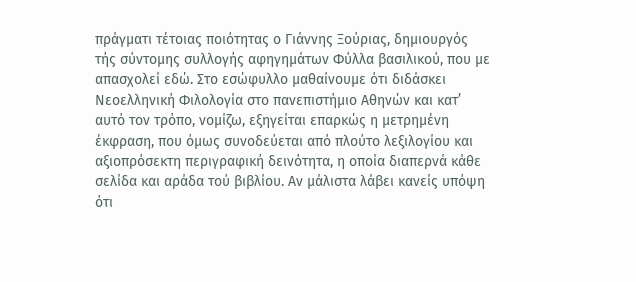πράγματι τέτοιας ποιότητας ο Γιάννης Ξούριας, δημιουργός τής σύντομης συλλογής αφηγημάτων Φύλλα βασιλικού, που με απασχολεί εδώ. Στο εσώφυλλο μαθαίνουμε ότι διδάσκει Νεοελληνική Φιλολογία στο πανεπιστήμιο Αθηνών και κατ’ αυτό τον τρόπο, νομίζω, εξηγείται επαρκώς η μετρημένη έκφραση, που όμως συνοδεύεται από πλούτο λεξιλογίου και αξιοπρόσεκτη περιγραφική δεινότητα, η οποία διαπερνά κάθε σελίδα και αράδα τού βιβλίου. Αν μάλιστα λάβει κανείς υπόψη ότι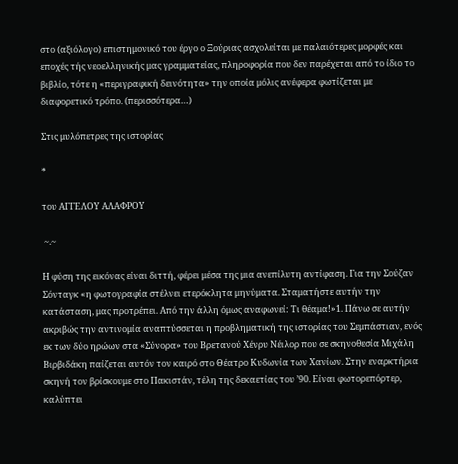στο (αξιόλογο) επιστημονικό του έργο ο Ξούριας ασχολείται με παλαιότερες μορφές και εποχές τής νεοελληνικής μας γραμματείας, πληροφορία που δεν παρέχεται από το ίδιο το βιβλίο, τότε η «περιγραφική δεινότητα» την οποία μόλις ανέφερα φωτίζεται με διαφορετικό τρόπο. (περισσότερα…)

Στις μυλόπετρες της ιστορίας

*

του ΑΓΓΕΛΟΥ ΑΛΑΦΡΟΥ

 ~.~

Η φύση της εικόνας είναι διττή, φέρει μέσα της μια ανεπίλυτη αντίφαση. Για την Σούζαν Σόνταγκ «η φωτογραφία στέλνει ετερόκλητα μηνύματα. Σταματήστε αυτήν την κατάσταση, μας προτρέπει. Από την άλλη όμως αναφωνεί: Τι θέαμα!»1. Πάνω σε αυτήν ακριβώς την αντινομία αναπτύσσεται η προβληματική της ιστορίας του Σεμπάστιαν, ενός εκ των δύο ηρώων στα «Σύνορα» του Βρετανού Χένρυ Νέιλορ που σε σκηνοθεσία Μιχάλη Βιρβιδάκη παίζεται αυτόν τον καιρό στο Θέατρο Κυδωνία των Χανίων. Στην εναρκτήρια σκηνή τον βρίσκουμε στο Πακιστάν, τέλη της δεκαετίας του ’90. Είναι φωτορεπόρτερ, καλύπτει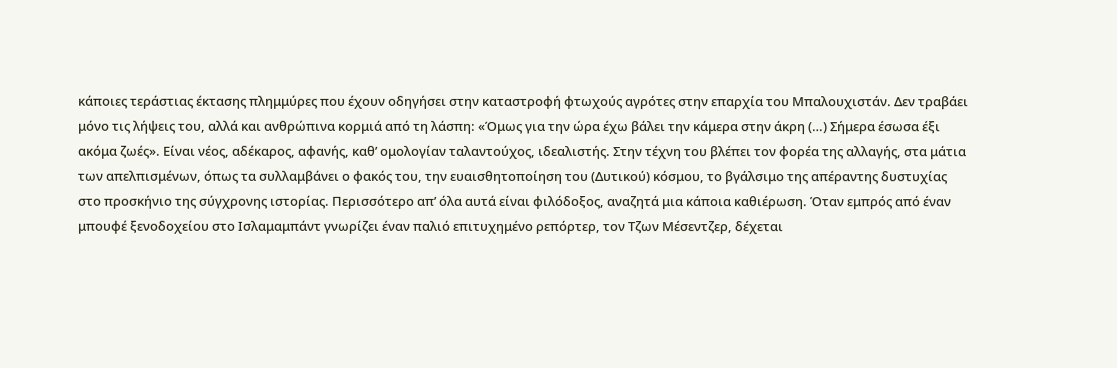κάποιες τεράστιας έκτασης πλημμύρες που έχουν οδηγήσει στην καταστροφή φτωχούς αγρότες στην επαρχία του Μπαλουχιστάν. Δεν τραβάει μόνο τις λήψεις του, αλλά και ανθρώπινα κορμιά από τη λάσπη: «Όμως για την ώρα έχω βάλει την κάμερα στην άκρη (…) Σήμερα έσωσα έξι ακόμα ζωές». Είναι νέος, αδέκαρος, αφανής, καθ’ ομολογίαν ταλαντούχος, ιδεαλιστής. Στην τέχνη του βλέπει τον φορέα της αλλαγής, στα μάτια των απελπισμένων, όπως τα συλλαμβάνει ο φακός του, την ευαισθητοποίηση του (Δυτικού) κόσμου, το βγάλσιμο της απέραντης δυστυχίας  στο προσκήνιο της σύγχρονης ιστορίας. Περισσότερο απ’ όλα αυτά είναι φιλόδοξος, αναζητά μια κάποια καθιέρωση. Όταν εμπρός από έναν μπουφέ ξενοδοχείου στο Ισλαμαμπάντ γνωρίζει έναν παλιό επιτυχημένο ρεπόρτερ, τον Τζων Μέσεντζερ, δέχεται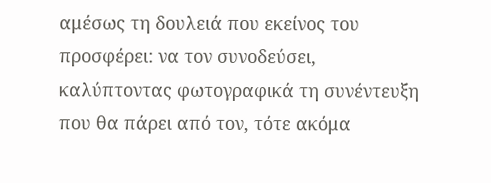αμέσως τη δουλειά που εκείνος του προσφέρει: να τον συνοδεύσει, καλύπτοντας φωτογραφικά τη συνέντευξη που θα πάρει από τον, τότε ακόμα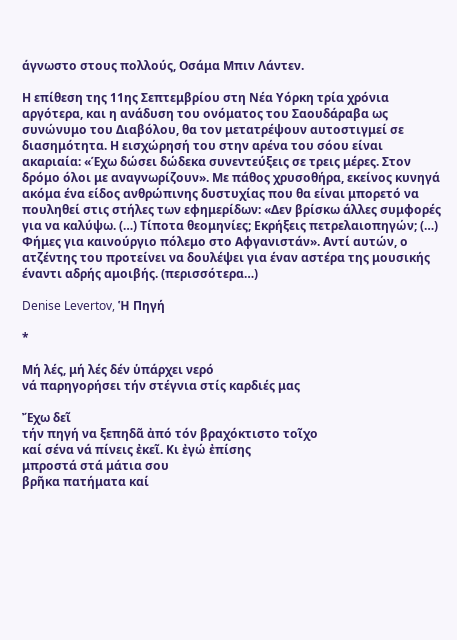άγνωστο στους πολλούς, Οσάμα Μπιν Λάντεν.

Η επίθεση της 11ης Σεπτεμβρίου στη Νέα Υόρκη τρία χρόνια αργότερα, και η ανάδυση του ονόματος του Σαουδάραβα ως συνώνυμο του Διαβόλου, θα τον μετατρέψουν αυτοστιγμεί σε διασημότητα. Η εισχώρησή του στην αρένα του σόου είναι ακαριαία: «Έχω δώσει δώδεκα συνεντεύξεις σε τρεις μέρες. Στον δρόμο όλοι με αναγνωρίζουν». Με πάθος χρυσοθήρα, εκείνος κυνηγά ακόμα ένα είδος ανθρώπινης δυστυχίας που θα είναι μπορετό να πουληθεί στις στήλες των εφημερίδων: «Δεν βρίσκω άλλες συμφορές για να καλύψω. (…) Τίποτα θεομηνίες; Εκρήξεις πετρελαιοπηγών; (…) Φήμες για καινούργιο πόλεμο στο Αφγανιστάν». Αντί αυτών, ο ατζέντης του προτείνει να δουλέψει για έναν αστέρα της μουσικής έναντι αδρής αμοιβής. (περισσότερα…)

Denise Levertov, Ἡ Πηγή

*

Mή λές, μή λές δέν ὑπάρχει νερό
νά παρηγορήσει τήν στέγνια στίς καρδιές μας

Ἔχω δεῖ
τήν πηγή να ξεπηδᾶ ἀπό τόν βραχόκτιστο τοῖχο
καί σένα νά πίνεις ἐκεῖ. Κι ἐγώ ἐπίσης
μπροστά στά μάτια σου
βρῆκα πατήματα καί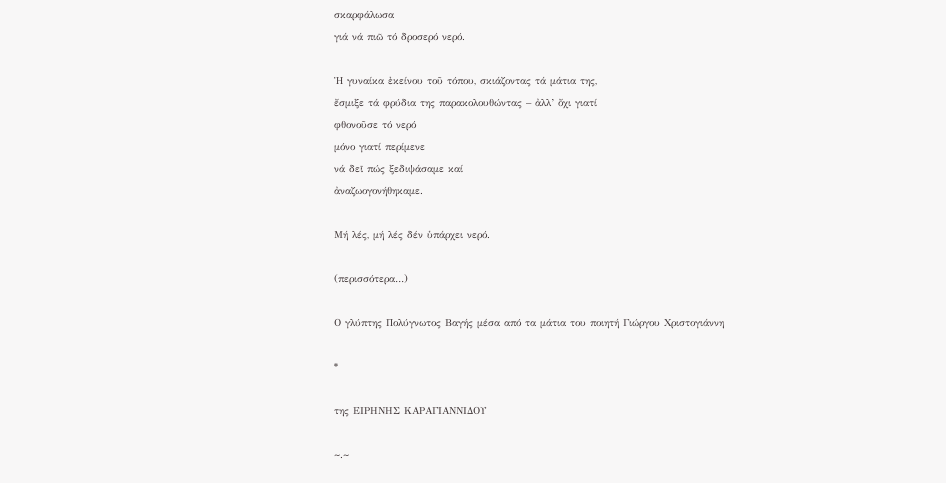σκαρφάλωσα
γιά νά πιῶ τό δροσερό νερό.

Ἡ γυναίκα ἐκείνου τοῦ τόπου, σκιάζοντας τά μάτια της,
ἔσμιξε τά φρύδια της παρακολουθώντας – ἀλλ’ ὄχι γιατί
φθονοῦσε τό νερό
μόνο γιατί περίμενε
νά δεῖ πώς ξεδιψάσαμε καί
ἀναζωογονήθηκαμε.

Μή λές, μή λές δέν ὑπάρχει νερό.

(περισσότερα…)

Ο γλύπτης Πολύγνωτος Βαγής μέσα από τα μάτια του ποιητή Γιώργου Χριστογιάννη

*

της ΕΙΡΗΝΗΣ ΚΑΡΑΓΙΑΝΝΙΔΟΥ

~.~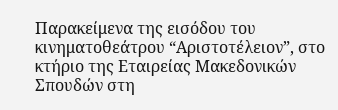Παρακείμενα της εισόδου του κινηματοθεάτρου “Αριστοτέλειον”, στο κτήριο της Εταιρείας Μακεδονικών Σπουδών στη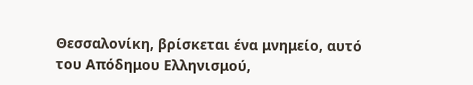Θεσσαλονίκη, βρίσκεται ένα μνημείο, αυτό του Απόδημου Ελληνισμού,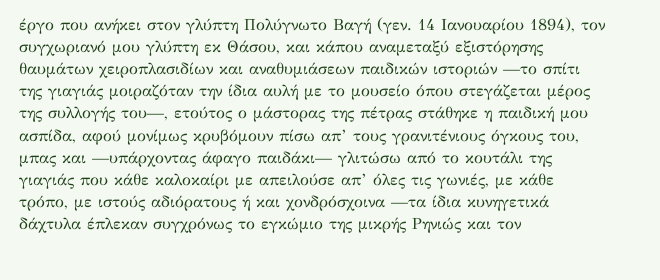έργο που ανήκει στον γλύπτη Πολύγνωτο Βαγή (γεν. 14 Ιανουαρίου 1894), τον συγχωριανό μου γλύπτη εκ Θάσου, και κάπου αναμεταξύ εξιστόρησης θαυμάτων χειροπλασιδίων και αναθυμιάσεων παιδικών ιστοριών —το σπίτι της γιαγιάς μοιραζόταν την ίδια αυλή με το μουσείο όπου στεγάζεται μέρος της συλλογής του—, ετούτος ο μάστορας της πέτρας στάθηκε η παιδική μου ασπίδα, αφού μονίμως κρυβόμουν πίσω απ’ τους γρανιτένιους όγκους του, μπας και —υπάρχοντας άφαγο παιδάκι— γλιτώσω από το κουτάλι της γιαγιάς που κάθε καλοκαίρι με απειλούσε απ’ όλες τις γωνιές, με κάθε τρόπο, με ιστούς αδιόρατους ή και χονδρόσχοινα —τα ίδια κυνηγετικά δάχτυλα έπλεκαν συγχρόνως το εγκώμιο της μικρής Ρηνιώς και τον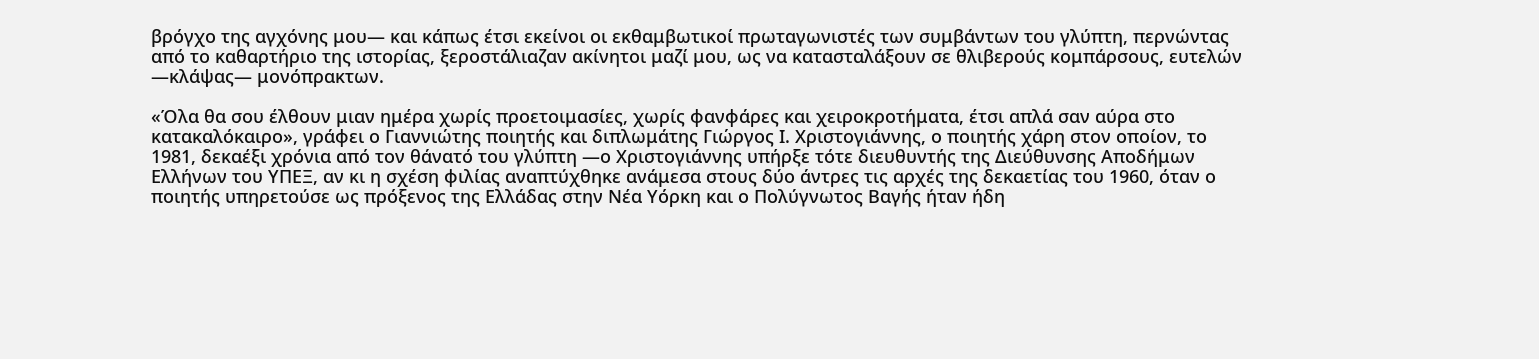βρόγχο της αγχόνης μου— και κάπως έτσι εκείνοι οι εκθαμβωτικοί πρωταγωνιστές των συμβάντων του γλύπτη, περνώντας από το καθαρτήριο της ιστορίας, ξεροστάλιαζαν ακίνητοι μαζί μου, ως να κατασταλάξουν σε θλιβερούς κομπάρσους, ευτελών —κλάψας— μονόπρακτων.

«Όλα θα σου έλθουν μιαν ημέρα χωρίς προετοιμασίες, χωρίς φανφάρες και χειροκροτήματα, έτσι απλά σαν αύρα στο κατακαλόκαιρο», γράφει ο Γιαννιώτης ποιητής και διπλωμάτης Γιώργος Ι. Χριστογιάννης, ο ποιητής χάρη στον οποίον, το 1981, δεκαέξι χρόνια από τον θάνατό του γλύπτη —ο Χριστογιάννης υπήρξε τότε διευθυντής της Διεύθυνσης Αποδήμων Ελλήνων του ΥΠΕΞ, αν κι η σχέση φιλίας αναπτύχθηκε ανάμεσα στους δύο άντρες τις αρχές της δεκαετίας του 1960, όταν ο ποιητής υπηρετούσε ως πρόξενος της Ελλάδας στην Νέα Υόρκη και ο Πολύγνωτος Βαγής ήταν ήδη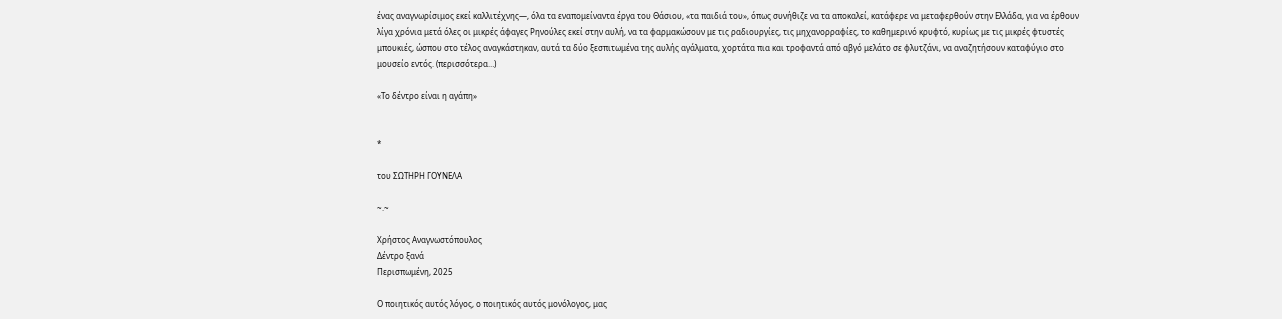ένας αναγνωρίσιμος εκεί καλλιτέχνης—, όλα τα εναπομείναντα έργα του Θάσιου, «τα παιδιά του», όπως συνήθιζε να τα αποκαλεί, κατάφερε να μεταφερθούν στην Ελλάδα, για να έρθουν λίγα χρόνια μετά όλες οι μικρές άφαγες Ρηνούλες εκεί στην αυλή, να τα φαρμακώσουν με τις ραδιουργίες, τις μηχανορραφίες, το καθημερινό κρυφτό, κυρίως με τις μικρές φτυστές μπουκιές, ώσπου στο τέλος αναγκάστηκαν, αυτά τα δύο ξεσπιτωμένα της αυλής αγάλματα, χορτάτα πια και τροφαντά από αβγό μελάτο σε φλυτζάνι, να αναζητήσουν καταφύγιο στο μουσείο εντός. (περισσότερα…)

«Το δέντρο είναι η αγάπη»


*

του ΣΩΤΗΡΗ ΓΟΥΝΕΛΑ

~.~

Χρήστος Αναγνωστόπουλος
Δέντρο ξανά
Περισπωμένη, 2025

Ο ποιητικός αυτός λόγος, ο ποιητικός αυτός μονόλογος, μας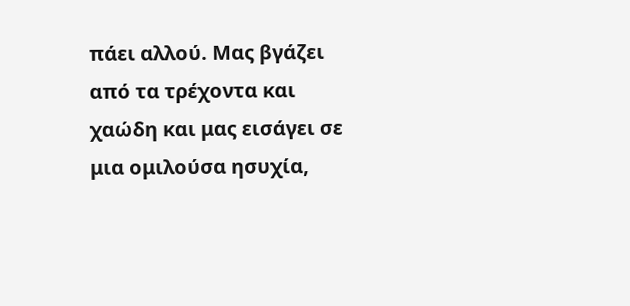πάει αλλού. Μας βγάζει από τα τρέχοντα και χαώδη και μας εισάγει σε μια ομιλούσα ησυχία,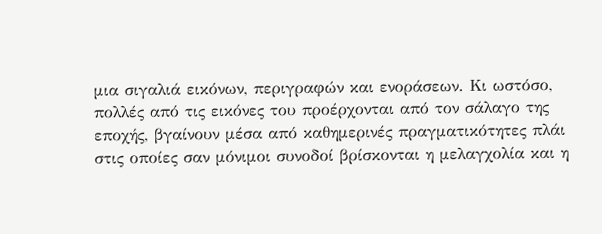μια σιγαλιά εικόνων, περιγραφών και ενοράσεων. Κι ωστόσο, πολλές από τις εικόνες του προέρχονται από τον σάλαγο της εποχής, βγαίνουν μέσα από καθημερινές πραγματικότητες πλάι στις οποίες σαν μόνιμοι συνοδοί βρίσκονται η μελαγχολία και η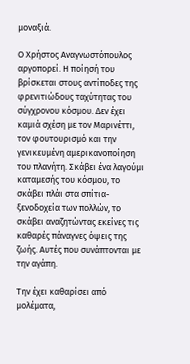μοναξιά.

Ο Χρήστος Αναγνωστόπουλος αργοπορεί. Η ποίησή του βρίσκεται στους αντίποδες της φρενιτιώδους ταχύτητας του σύγχρονου κόσμου. Δεν έχει καμιά σχέση με τον Μαρινέττι, τον φουτουρισμό και την γενικευμένη αμερικανοποίηση του πλανήτη. Σκάβει ένα λαγούμι καταμεσής του κόσμου, το σκάβει πλάι στα σπίτια-ξενοδοχεία των πολλών, το σκάβει αναζητώντας εκείνες τις καθαρές πάναγνες όψεις της ζωής. Αυτές που συνάπτονται με την αγάπη.

Την έχει καθαρίσει από μολέματα,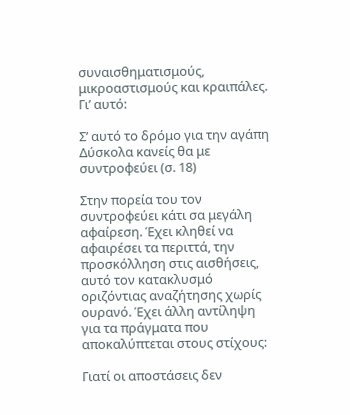συναισθηματισμούς, μικροαστισμούς και κραιπάλες. Γι’ αυτό:

Σ’ αυτό το δρόμο για την αγάπη
Δύσκολα κανείς θα με συντροφεύει (σ. 18)

Στην πορεία του τον συντροφεύει κάτι σα μεγάλη αφαίρεση. Έχει κληθεί να αφαιρέσει τα περιττά, την προσκόλληση στις αισθήσεις, αυτό τον κατακλυσμό οριζόντιας αναζήτησης χωρίς ουρανό. Έχει άλλη αντίληψη για τα πράγματα που αποκαλύπτεται στους στίχους:

Γιατί οι αποστάσεις δεν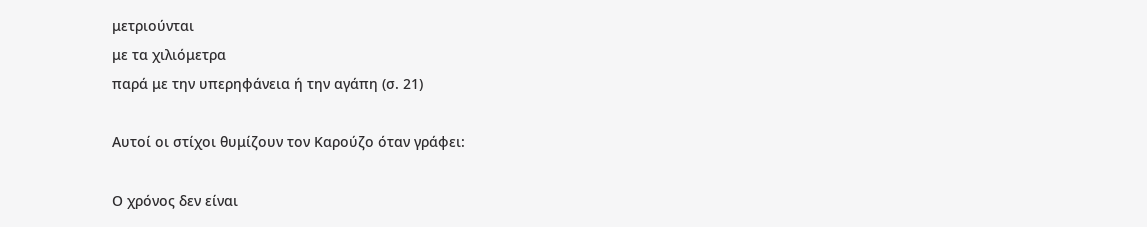μετριούνται
με τα χιλιόμετρα
παρά με την υπερηφάνεια ή την αγάπη (σ. 21)

Αυτοί οι στίχοι θυμίζουν τον Καρούζο όταν γράφει:

Ο χρόνος δεν είναι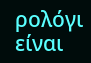ρολόγι
είναι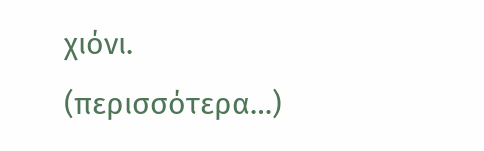χιόνι.
(περισσότερα…)